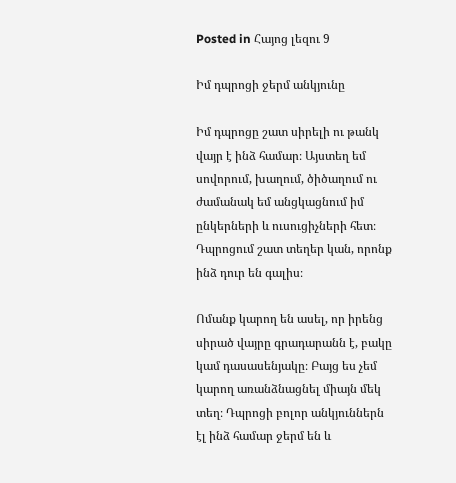Posted in Հայոց լեզու 9

Իմ դպրոցի ջերմ անկյունը

Իմ դպրոցը շատ սիրելի ու թանկ վայր է ինձ համար։ Այստեղ եմ սովորում, խաղում, ծիծաղում ու ժամանակ եմ անցկացնում իմ ընկերների և ուսուցիչների հետ։ Դպրոցում շատ տեղեր կան, որոնք ինձ դուր են գալիս։

Ոմանք կարող են ասել, որ իրենց սիրած վայրը գրադարանն է, բակը կամ դասասենյակը։ Բայց ես չեմ կարող առանձնացնել միայն մեկ տեղ։ Դպրոցի բոլոր անկյուններն էլ ինձ համար ջերմ են և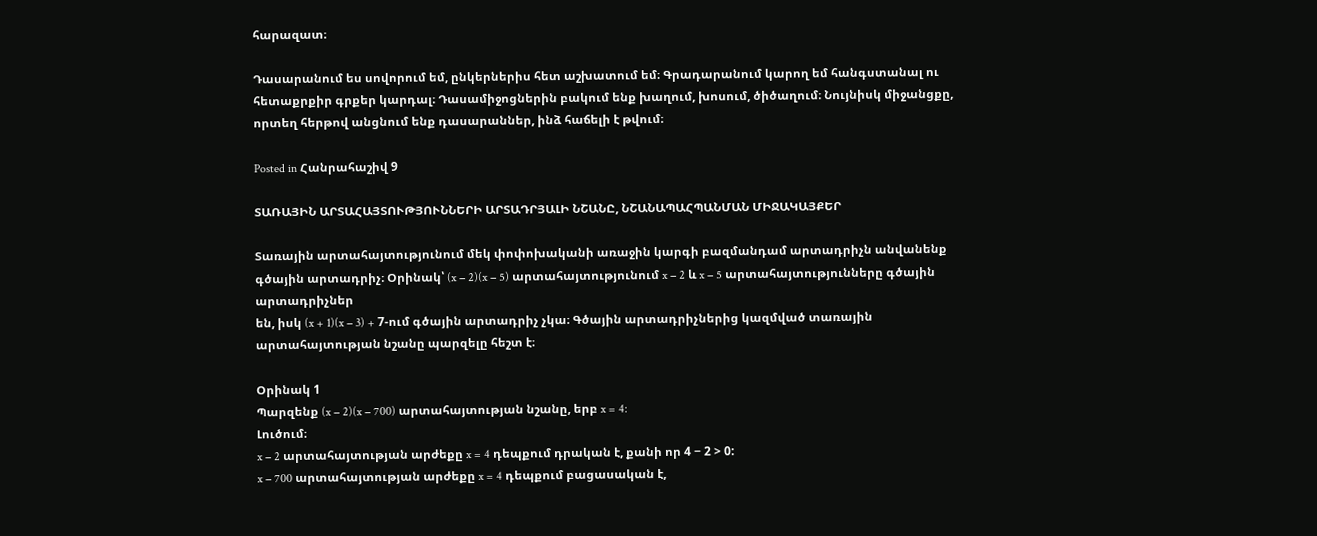հարազատ։

Դասարանում ես սովորում եմ, ընկերներիս հետ աշխատում եմ։ Գրադարանում կարող եմ հանգստանալ ու հետաքրքիր գրքեր կարդալ։ Դասամիջոցներին բակում ենք խաղում, խոսում, ծիծաղում։ Նույնիսկ միջանցքը, որտեղ հերթով անցնում ենք դասարաններ, ինձ հաճելի է թվում։

Posted in Հանրահաշիվ 9

ՏԱՌԱՅԻՆ ԱՐՏԱՀԱՅՏՈՒԹՅՈՒՆՆԵՐԻ ԱՐՏԱԴՐՅԱԼԻ ՆՇԱՆԸ, ՆՇԱՆԱՊԱՀՊԱՆՄԱՆ ՄԻՋԱԿԱՅՔԵՐ

Տառային արտահայտությունում մեկ փոփոխականի առաջին կարգի բազմանդամ արտադրիչն անվանենք գծային արտադրիչ։ Օրինակ՝ (x − 2)(x − 5) արտահայտությունում x − 2 և x − 5 արտահայտությունները գծային արտադրիչներ
են, իսկ (x + 1)(x − 3) + 7-ում գծային արտադրիչ չկա։ Գծային արտադրիչներից կազմված տառային արտահայտության նշանը պարզելը հեշտ է։

Օրինակ 1
Պարզենք (x − 2)(x − 700) արտահայտության նշանը, երբ x = 4:
Լուծում։
x − 2 արտահայտության արժեքը x = 4 դեպքում դրական է, քանի որ 4 − 2 > 0:
x − 700 արտահայտության արժեքը x = 4 դեպքում բացասական է,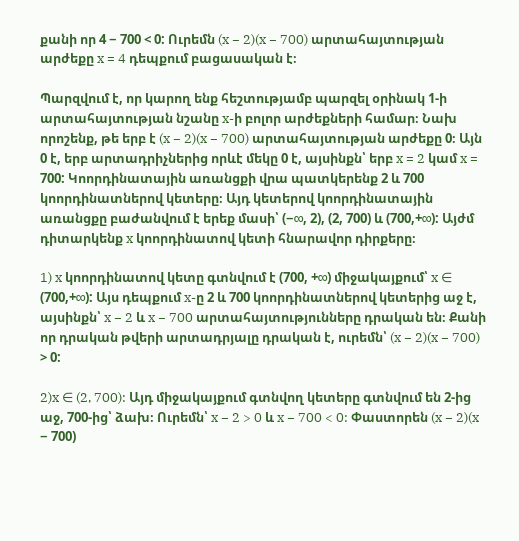քանի որ 4 − 700 < 0: Ուրեմն (x − 2)(x − 700) արտահայտության արժեքը x = 4 դեպքում բացասական է։

Պարզվում է, որ կարող ենք հեշտությամբ պարզել օրինակ 1-ի արտահայտության նշանը x-ի բոլոր արժեքների համար։ Նախ որոշենք, թե երբ է (x − 2)(x − 700) արտահայտության արժեքը 0։ Այն 0 է, երբ արտադրիչներից որևէ մեկը 0 է, այսինքն՝ երբ x = 2 կամ x = 700: Կոորդինատային առանցքի վրա պատկերենք 2 և 700 կոորդինատներով կետերը։ Այդ կետերով կոորդինատային առանցքը բաժանվում է երեք մասի՝ (−∞, 2), (2, 700) և (700,+∞): Այժմ դիտարկենք x կոորդինատով կետի հնարավոր դիրքերը։

1) x կոորդինատով կետը գտնվում է (700, +∞) միջակայքում՝ x ∈ (700,+∞): Այս դեպքում x-ը 2 և 700 կոորդինատներով կետերից աջ է, այսինքն՝ x − 2 և x − 700 արտահայտությունները դրական են։ Քանի որ դրական թվերի արտադրյալը դրական է, ուրեմն՝ (x − 2)(x − 700) > 0:

2)x ∈ (2, 700): Այդ միջակայքում գտնվող կետերը գտնվում են 2-ից աջ, 700-ից՝ ձախ։ Ուրեմն՝ x − 2 > 0 և x − 700 < 0: Փաստորեն (x − 2)(x − 700)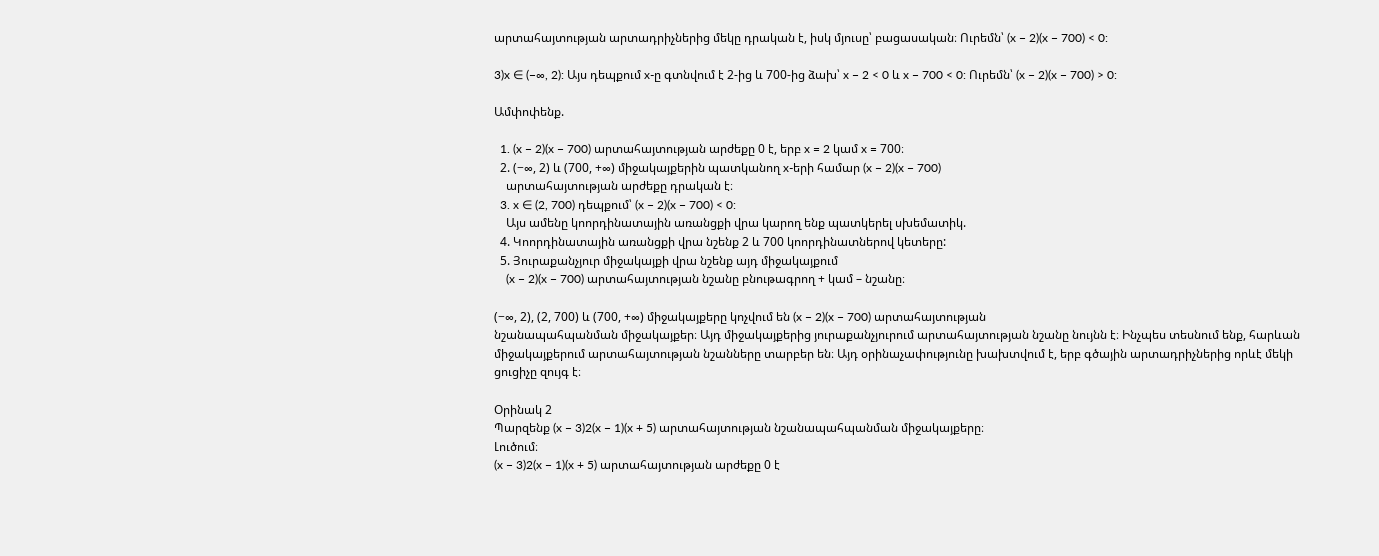արտահայտության արտադրիչներից մեկը դրական է, իսկ մյուսը՝ բացասական։ Ուրեմն՝ (x − 2)(x − 700) < 0:

3)x ∈ (−∞, 2): Այս դեպքում x-ը գտնվում է 2-ից և 700-ից ձախ՝ x − 2 < 0 և x − 700 < 0: Ուրեմն՝ (x − 2)(x − 700) > 0:

Ամփոփենք.

  1. (x − 2)(x − 700) արտահայտության արժեքը 0 է, երբ x = 2 կամ x = 700։
  2. (−∞, 2) և (700, +∞) միջակայքերին պատկանող x-երի համար (x − 2)(x − 700)
    արտահայտության արժեքը դրական է։
  3. x ∈ (2, 700) դեպքում՝ (x − 2)(x − 700) < 0:
    Այս ամենը կոորդինատային առանցքի վրա կարող ենք պատկերել սխեմատիկ.
  4. Կոորդինատային առանցքի վրա նշենք 2 և 700 կոորդինատներով կետերը:
  5. Յուրաքանչյուր միջակայքի վրա նշենք այդ միջակայքում
    (x − 2)(x − 700) արտահայտության նշանը բնութագրող + կամ – նշանը։

(−∞, 2), (2, 700) և (700, +∞) միջակայքերը կոչվում են (x − 2)(x − 700) արտահայտության
նշանապահպանման միջակայքեր։ Այդ միջակայքերից յուրաքանչյուրում արտահայտության նշանը նույնն է։ Ինչպես տեսնում ենք, հարևան միջակայքերում արտահայտության նշանները տարբեր են։ Այդ օրինաչափությունը խախտվում է, երբ գծային արտադրիչներից որևէ մեկի ցուցիչը զույգ է։

Օրինակ 2
Պարզենք (x − 3)2(x − 1)(x + 5) արտահայտության նշանապահպանման միջակայքերը։
Լուծում։
(x − 3)2(x − 1)(x + 5) արտահայտության արժեքը 0 է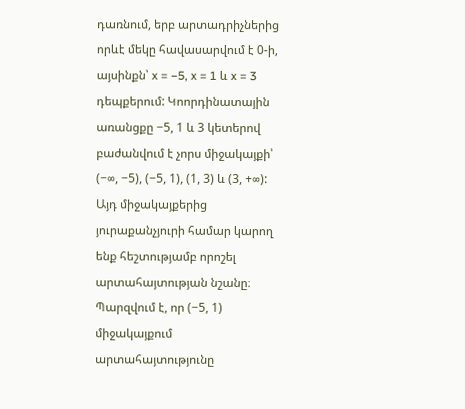դառնում, երբ արտադրիչներից որևէ մեկը հավասարվում է 0-ի, այսինքն՝ x = −5, x = 1 և x = 3 դեպքերում: Կոորդինատային առանցքը −5, 1 և 3 կետերով բաժանվում է չորս միջակայքի՝ (−∞, −5), (−5, 1), (1, 3) և (3, +∞): Այդ միջակայքերից յուրաքանչյուրի համար կարող ենք հեշտությամբ որոշել արտահայտության նշանը։ Պարզվում է, որ (−5, 1) միջակայքում արտահայտությունը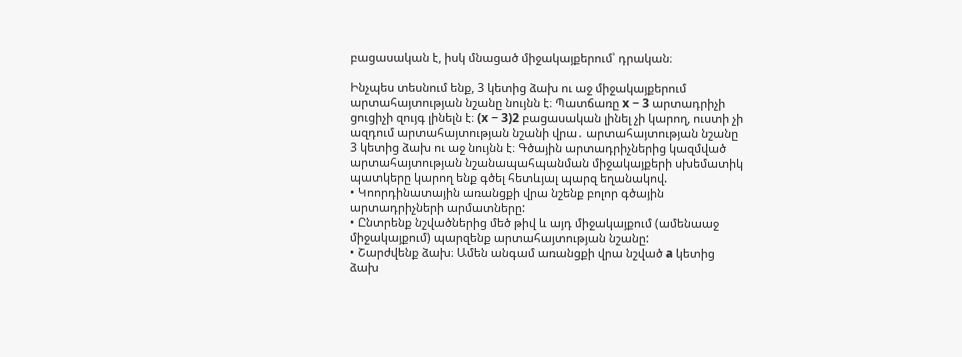բացասական է, իսկ մնացած միջակայքերում՝ դրական։

Ինչպես տեսնում ենք, 3 կետից ձախ ու աջ միջակայքերում արտահայտության նշանը նույնն է։ Պատճառը x − 3 արտադրիչի ցուցիչի զույգ լինելն է։ (x − 3)2 բացասական լինել չի կարող, ուստի չի ազդում արտահայտության նշանի վրա․ արտահայտության նշանը 3 կետից ձախ ու աջ նույնն է։ Գծային արտադրիչներից կազմված արտահայտության նշանապահպանման միջակայքերի սխեմատիկ պատկերը կարող ենք գծել հետևյալ պարզ եղանակով.
• Կոորդինատային առանցքի վրա նշենք բոլոր գծային արտադրիչների արմատները:
• Ընտրենք նշվածներից մեծ թիվ և այդ միջակայքում (ամենաաջ միջակայքում) պարզենք արտահայտության նշանը:
• Շարժվենք ձախ։ Ամեն անգամ առանցքի վրա նշված a կետից ձախ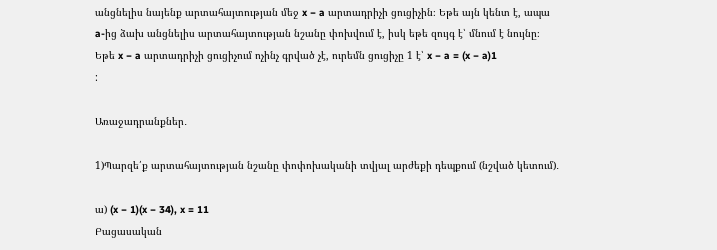անցնելիս նայենք արտահայտության մեջ x − a արտադրիչի ցուցիչին։ Եթե այն կենտ է, ապա a-ից ձախ անցնելիս արտահայտության նշանը փոխվում է, իսկ եթե զույգ է՝ մնում է նույնը։
Եթե x − a արտադրիչի ցուցիչում ոչինչ գրված չէ, ուրեմն ցուցիչը 1 է՝ x − a = (x − a)1
:

Առաջադրանքներ․

1)Պարզե՛ք արտահայտության նշանը փոփոխականի տվյալ արժեքի դեպքում (նշված կետում)․

ա) (x − 1)(x − 34), x = 11
Բացասական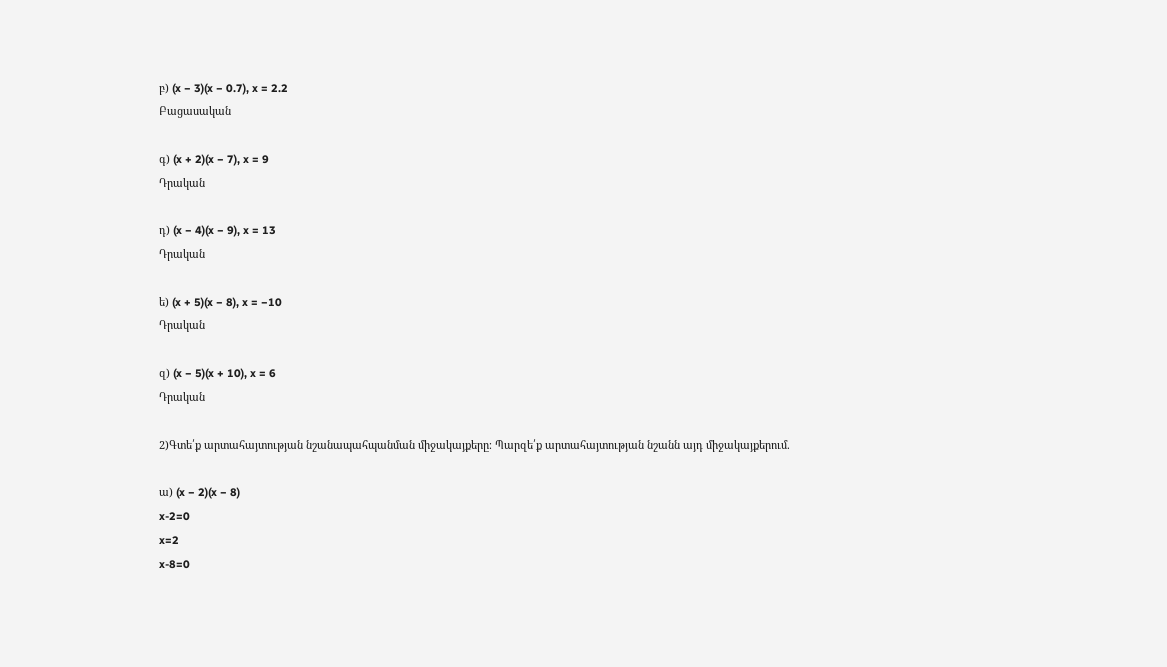բ) (x − 3)(x − 0.7), x = 2.2
Բացասական

գ) (x + 2)(x − 7), x = 9
Դրական

դ) (x − 4)(x − 9), x = 13
Դրական

ե) (x + 5)(x − 8), x = −10
Դրական

զ) (x − 5)(x + 10), x = 6
Դրական

2)Գտե՛ք արտահայտության նշանապահպանման միջակայքերը։ Պարզե՛ք արտահայտության նշանն այդ միջակայքերում.

ա) (x − 2)(x − 8)
x-2=0
x=2
x-8=0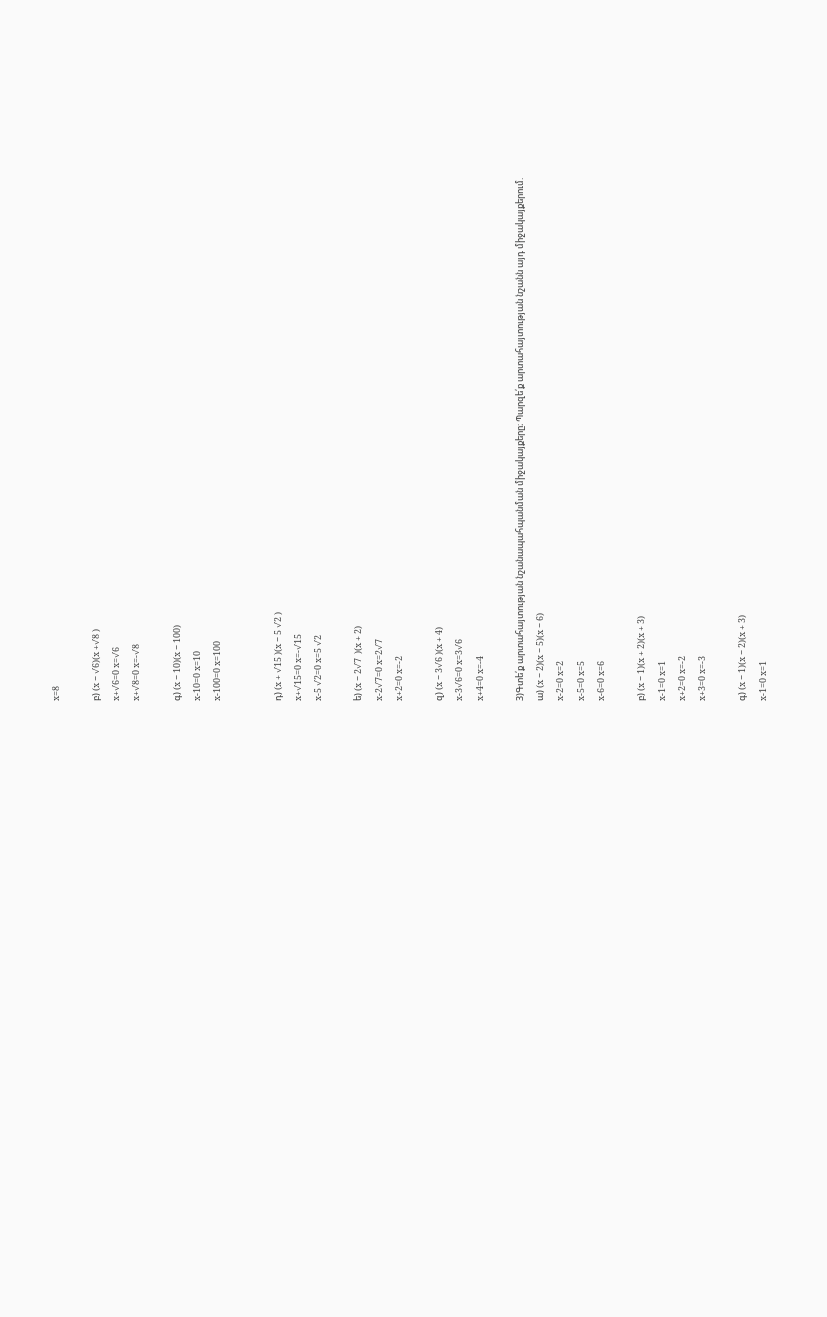x=8

բ) (x − √6)(x +√8 )
x+√6=0 x=√6
x+√8=0 x=-√8

գ) (x − 10)(x − 100)
x-10=0 x=10
x-100=0 x=100


դ) (x + √15 )(x − 5 √2 )
x+√15=0 x=-√15
x-5 √2=0 x=5 √2

ե) (x − 2√7  )(x + 2)
x-2√7=0 x=2√7
x+2=0 x=-2

զ) (x − 3√6 )(x + 4)
x-3√6=0 x=3√6
x+4=0 x=-4

3)Գտե՛ք արտահայտության նշանապահպանման միջակայքերը։ Պարզե՛ք արտահայտության նշանն այդ միջակայքերում.
ա) (x − 2)(x − 5)(x − 6)
x-2=0 x=2
x-5=0 x=5
x-6=0 x=6

բ) (x − 1)(x + 2)(x + 3)
x-1=0 x=1
x+2=0 x=-2
x+3=0 x=-3

գ) (x − 1)(x − 2)(x + 3)
x-1=0 x=1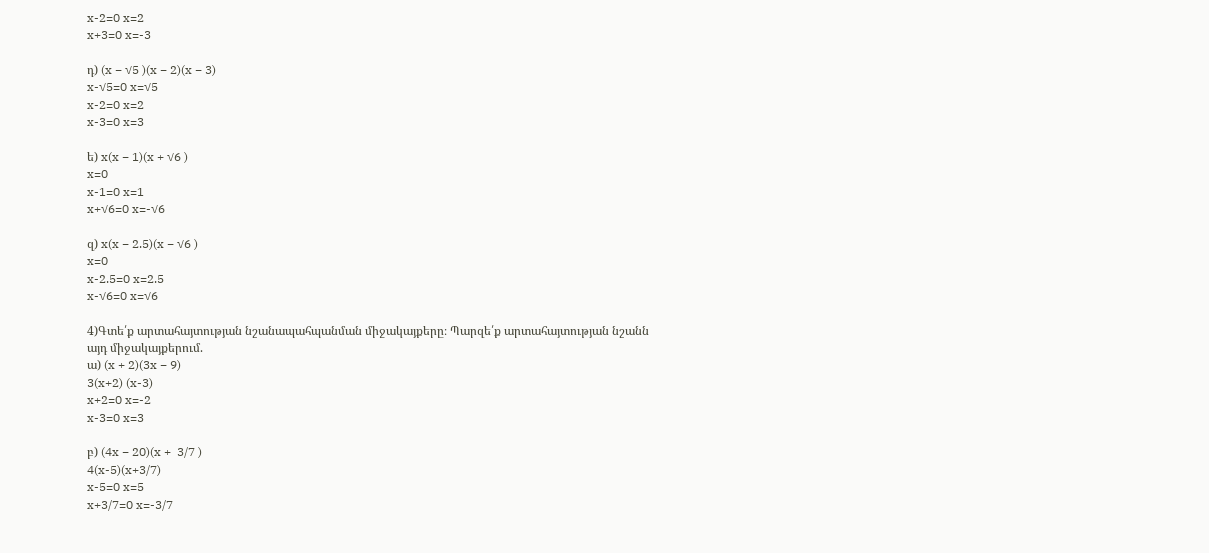x-2=0 x=2
x+3=0 x=-3

դ) (x − √5 )(x − 2)(x − 3)
x-√5=0 x=√5
x-2=0 x=2
x-3=0 x=3

ե) x(x − 1)(x + √6 )
x=0
x-1=0 x=1
x+√6=0 x=-√6

զ) x(x − 2.5)(x − √6 )
x=0
x-2.5=0 x=2.5
x-√6=0 x=√6

4)Գտե՛ք արտահայտության նշանապահպանման միջակայքերը։ Պարզե՛ք արտահայտության նշանն այդ միջակայքերում.
ա) (x + 2)(3x − 9)
3(x+2) (x-3)
x+2=0 x=-2
x-3=0 x=3

բ) (4x − 20)(x +  3/7 )
4(x-5)(x+3/7)
x-5=0 x=5
x+3/7=0 x=-3/7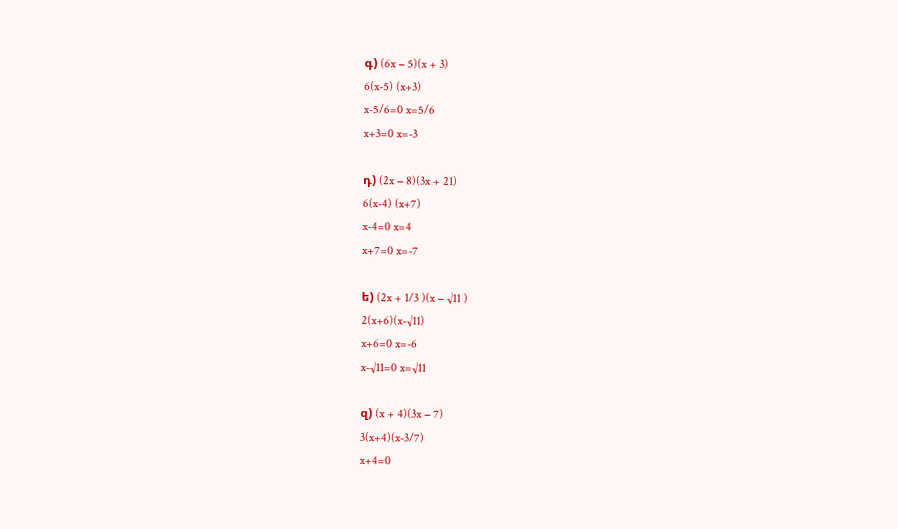գ) (6x − 5)(x + 3)
6(x-5) (x+3)
x-5/6=0 x=5/6
x+3=0 x=-3

դ) (2x − 8)(3x + 21)
6(x-4) (x+7)
x-4=0 x=4
x+7=0 x=-7

ե) (2x + 1/3 )(x − √11 )
2(x+6)(x-√11)
x+6=0 x=-6
x-√11=0 x=√11

զ) (x + 4)(3x − 7)
3(x+4)(x-3/7)
x+4=0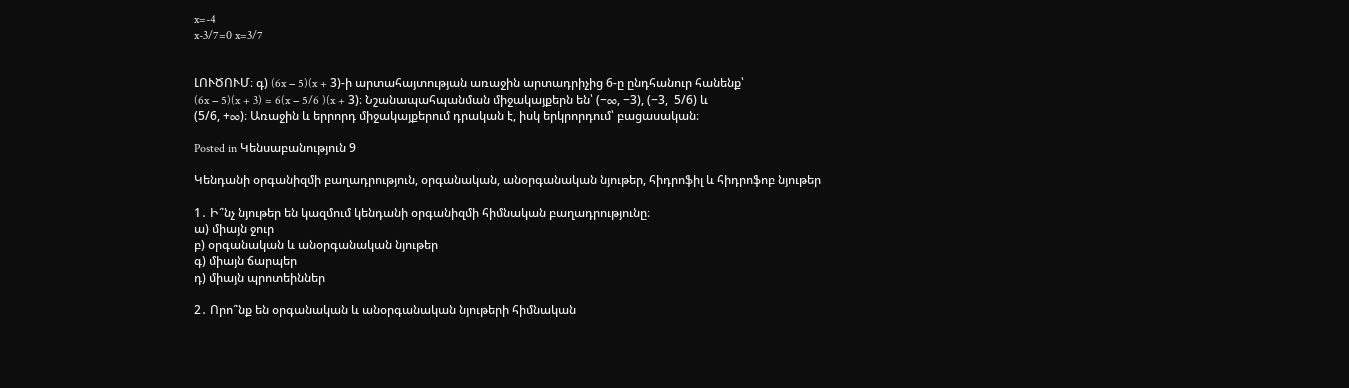x=-4
x-3/7=0 x=3/7


ԼՈՒԾՈՒՄ։ գ) (6x − 5)(x + 3)-ի արտահայտության առաջին արտադրիչից 6-ը ընդհանուր հանենք՝
(6x − 5)(x + 3) = 6(x − 5/6 )(x + 3)։ Նշանապահպանման միջակայքերն են՝ (−∞, −3), (−3,  5/6) և
(5/6, +∞)։ Առաջին և երրորդ միջակայքերում դրական է, իսկ երկրորդում՝ բացասական։

Posted in Կենսաբանություն 9

Կենդանի օրգանիզմի բաղադրություն, օրգանական, անօրգանական նյութեր, հիդրոֆիլ և հիդրոֆոբ նյութեր

1․ Ի՞նչ նյութեր են կազմում կենդանի օրգանիզմի հիմնական բաղադրությունը։
ա) միայն ջուր
բ) օրգանական և անօրգանական նյութեր
գ) միայն ճարպեր
դ) միայն պրոտեիններ

2․ Որո՞նք են օրգանական և անօրգանական նյութերի հիմնական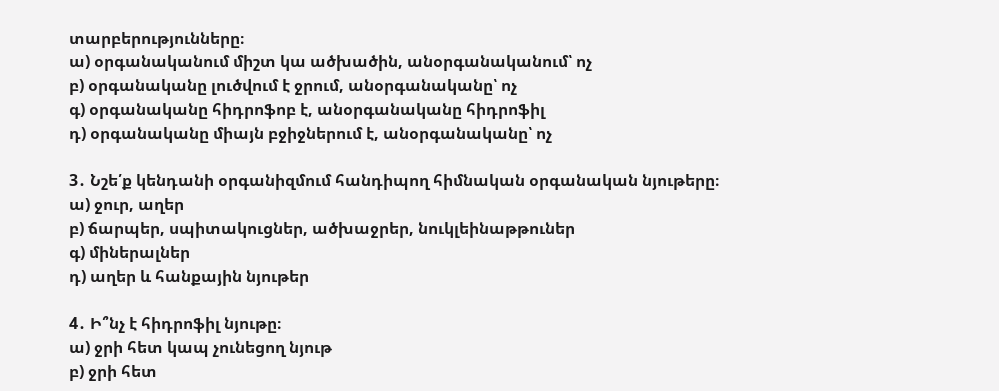տարբերությունները։
ա) օրգանականում միշտ կա ածխածին, անօրգանականում՝ ոչ
բ) օրգանականը լուծվում է ջրում, անօրգանականը՝ ոչ
գ) օրգանականը հիդրոֆոբ է, անօրգանականը հիդրոֆիլ
դ) օրգանականը միայն բջիջներում է, անօրգանականը՝ ոչ

3․ Նշե՛ք կենդանի օրգանիզմում հանդիպող հիմնական օրգանական նյութերը։
ա) ջուր, աղեր
բ) ճարպեր, սպիտակուցներ, ածխաջրեր, նուկլեինաթթուներ
գ) միներալներ
դ) աղեր և հանքային նյութեր

4․ Ի՞նչ է հիդրոֆիլ նյութը։
ա) ջրի հետ կապ չունեցող նյութ
բ) ջրի հետ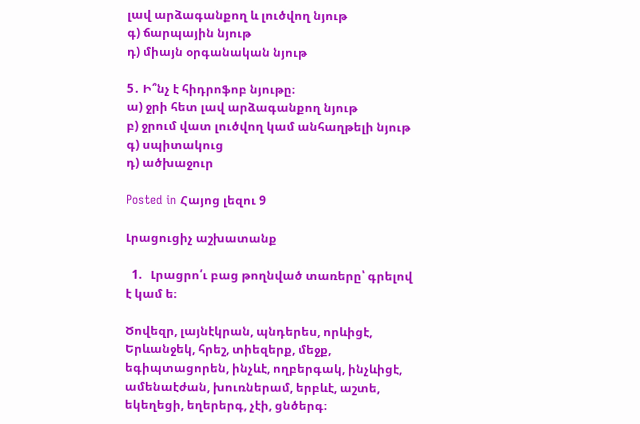լավ արձագանքող և լուծվող նյութ
գ) ճարպային նյութ
դ) միայն օրգանական նյութ

5․ Ի՞նչ է հիդրոֆոբ նյութը։
ա) ջրի հետ լավ արձագանքող նյութ
բ) ջրում վատ լուծվող կամ անհաղթելի նյութ
գ) սպիտակուց
դ) ածխաջուր

Posted in Հայոց լեզու 9

Լրացուցիչ աշխատանք

  1.   Լրացրո՛ւ բաց թողնված տառերը՝ գրելով է կամ ե։

Ծովեզր, լայնէկրան, պնդերես, որևիցէ, Երևանջեկ, հրեշ, տիեզերք, մեջք, եգիպտացորեն, ինչևէ, ողբերգակ, ինչևիցէ, ամենաէժան, խուռներամ, երբևէ, աշտե, եկեղեցի, եղերերգ, չէի, ցնծերգ։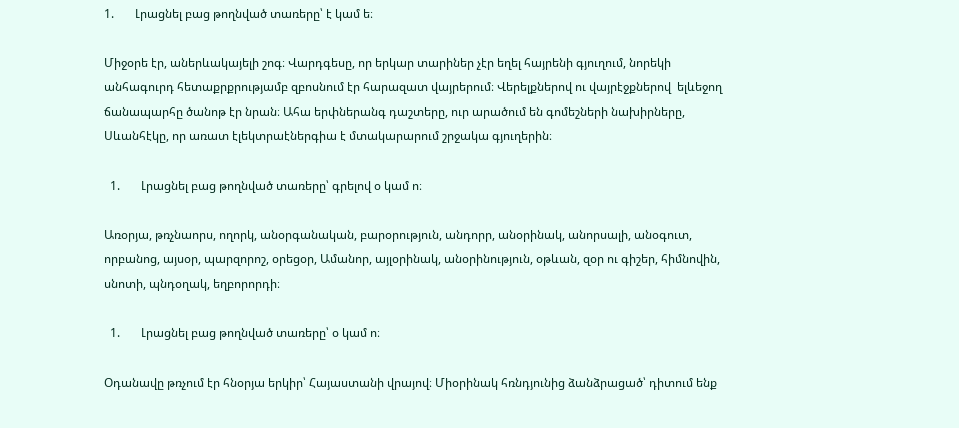1.       Լրացնել բաց թողնված տառերը՝ է կամ ե։

Միջօրե էր, աներևակայելի շոգ։ Վարդգեսը, որ երկար տարիներ չէր եղել հայրենի գյուղում, նորեկի անհագուրդ հետաքրքրությամբ զբոսնում էր հարազատ վայրերում։ Վերելքներով ու վայրէջքներով  ելևեջող ճանապարհը ծանոթ էր նրան։ Ահա երփներանգ դաշտերը, ուր արածում են գոմեշների նախիրները, Սևանհէկը, որ առատ էլեկտրաէներգիա է մտակարարում շրջակա գյուղերին։

  1.       Լրացնել բաց թողնված տառերը՝ գրելով օ կամ ո։

Առօրյա, թռչնաորս, ողորկ, անօրգանական, բարօրություն, անդորր, անօրինակ, անորսալի, անօգուտ, որբանոց, այսօր, պարզորոշ, օրեցօր, Ամանոր, այլօրինակ, անօրինություն, օթևան, զօր ու գիշեր, հիմնովին, սնոտի, պնդօղակ, եղբորորդի։

  1.       Լրացնել բաց թողնված տառերը՝ օ կամ ո։

Օդանավը թռչում էր հնօրյա երկիր՝ Հայաստանի վրայով։ Միօրինակ հռնդյունից ձանձրացած՝ դիտում ենք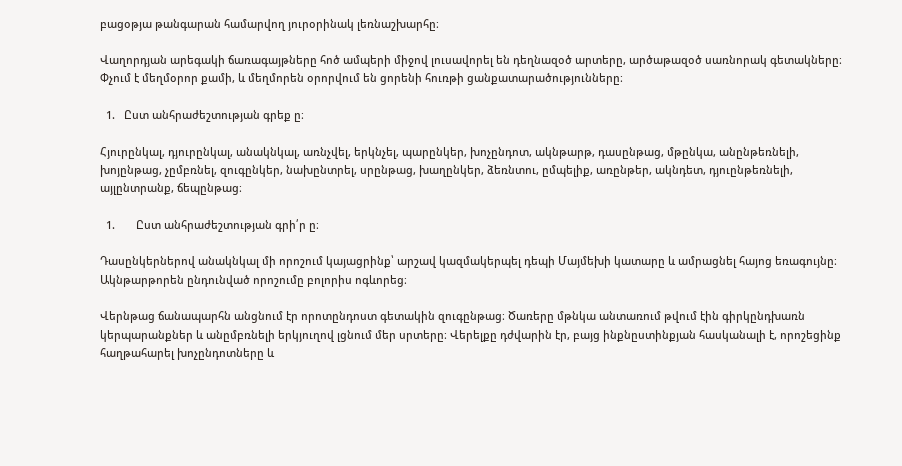բացօթյա թանգարան համարվող յուրօրինակ լեռնաշխարհը։

Վաղորդյան արեգակի ճառագայթները հոծ ամպերի միջով լուսավորել են դեղնազօծ արտերը, արծաթազօծ սառնորակ գետակները։ Փչում է մեղմօրոր քամի, և մեղմորեն օրորվում են ցորենի հուռթի ցանքատարածությունները։

  1.   Ըստ անհրաժեշտության գրեք ը։

Հյուրընկալ, դյուրընկալ, անակնկալ, առնչվել, երկնչել, պարընկեր, խոչընդոտ, ակնթարթ, դասընթաց, մթընկա, անընթեռնելի, խոյընթաց, չըմբռնել, զուգընկեր, նախընտրել, սրընթաց, խաղընկեր, ձեռնտու, ըմպելիք, առընթեր, ակնդետ, դյուընթեռնելի, այլընտրանք, ճեպընթաց։

  1.       Ըստ անհրաժեշտության գրի՛ր ը։

Դասընկերներով անակնկալ մի որոշում կայացրինք՝ արշավ կազմակերպել դեպի Մայմեխի կատարը և ամրացնել հայոց եռագույնը։ Ակնթարթորեն ընդունված որոշումը բոլորիս ոգևորեց։

Վերնթաց ճանապարհն անցնում էր որոտընդոստ գետակին զուգընթաց։ Ծառերը մթնկա անտառում թվում էին գիրկընդխառն կերպարանքներ և անըմբռնելի երկյուղով լցնում մեր սրտերը։ Վերելքը դժվարին էր, բայց ինքնըստինքյան հասկանալի է, որոշեցինք հաղթահարել խոչընդոտները և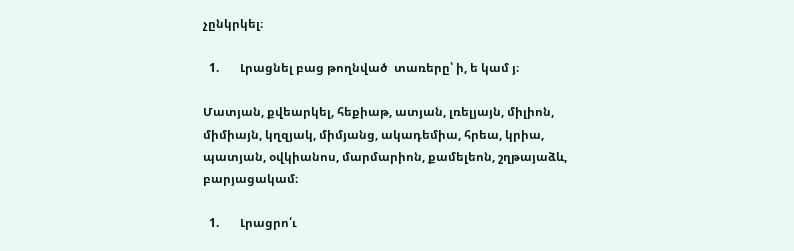չընկրկել։

  1.       Լրացնել բաց թողնված  տառերը՝ ի, ե կամ յ։

Մատյան, քվեարկել, հեքիաթ, ատյան, լռելյայն, միլիոն, միմիայն, կղզյակ, միմյանց, ակադեմիա, հրեա, կրիա, պատյան, օվկիանոս, մարմարիոն, քամելեոն, շղթայաձև, բարյացակամ։

  1.       Լրացրո՛ւ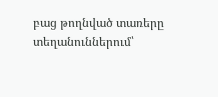բաց թողնված տառերը տեղանուններում՝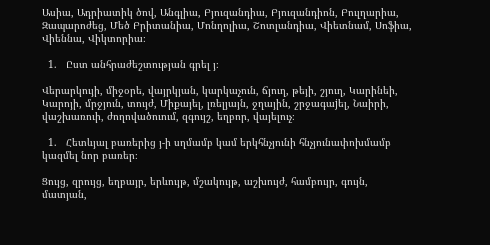Ասիա, Ադրիատիկ ծով, Անգլիա, Բյուզանդիա, Բյուզանդիոն, Բուլղարիա, Զապարոժեց, Մեծ Բրիտանիա, Մոնղոլիա, Շոտլանդիա, Վիետնամ, Սոֆիա, Վիեննա, Վիկտորիա։

  1.   Ըստ անհրաժեշտության գրել յ։

Վերարկույի, միջօրե, վայրկյան, կարկաչուն, ճյուղ, թեյի, շյուղ, Կարինեի, Կարոյի, մրջյուն, տույժ, Միքայել, լռելյայն, ջղային, շրջագաjել, Նաիրի, վաշխառուի, ժողովածուում, զգույշ, եղբոր, վայելուչ։

  1.   Հետևյալ բառերից յ-ի սղմամբ կամ երկհնչյունի հնչյունափոխմամբ կազմել նոր բառեր։

Ցույց, զրույց, եղբայր, երևույթ, մշակույթ, աշխույժ, համբույր, գույն, մատյան,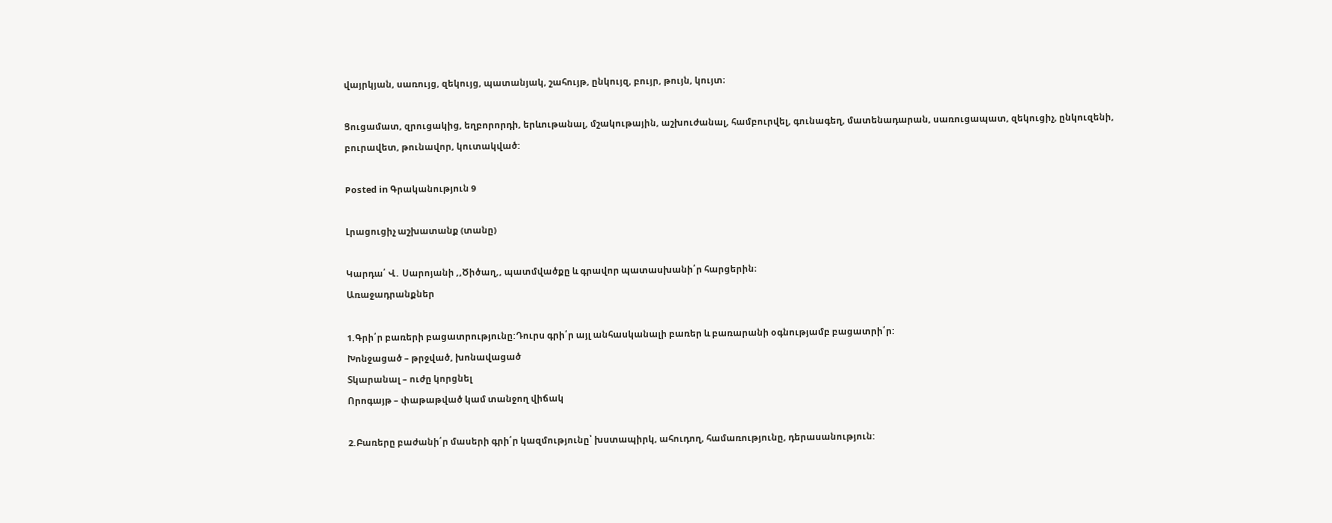վայրկյան, սառույց, զեկույց, պատանյակ, շահույթ, ընկույզ, բույր, թույն, կույտ։

Ցուցամատ, զրուցակից, եղբորորդի, երևութանալ, մշակութային, աշխուժանալ, համբուրվել, գունագեղ, մատենադարան, սառուցապատ, զեկուցիչ, ընկուզենի, բուրավետ, թունավոր, կուտակված:

Posted in Գրականություն 9

Լրացուցիչ աշխատանք (տանը)

Կարդա՛ Վ․ Սարոյանի ,,Ծիծաղ,, պատմվածքը և գրավոր պատասխանի՛ր հարցերին։
Առաջադրանքներ

1.Գրի՛ր բառերի բացատրությունը:Դուրս գրի՛ր այլ անհասկանալի բառեր և բառարանի օգնությամբ բացատրի՛ր:
Խոնջացած – թրջված, խոնավացած
Տկարանալ – ուժը կորցնել
Որոգայթ – փաթաթված կամ տանջող վիճակ

2.Բառերը բաժանի՛ր մասերի գրի՛ր կազմությունը՝ խստապիրկ, ահուդող, համառությունը, դերասանություն: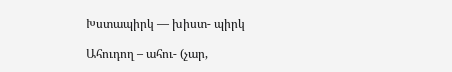Խստապիրկ — խիստ- պիրկ

Ահուդող – ահու- (չար,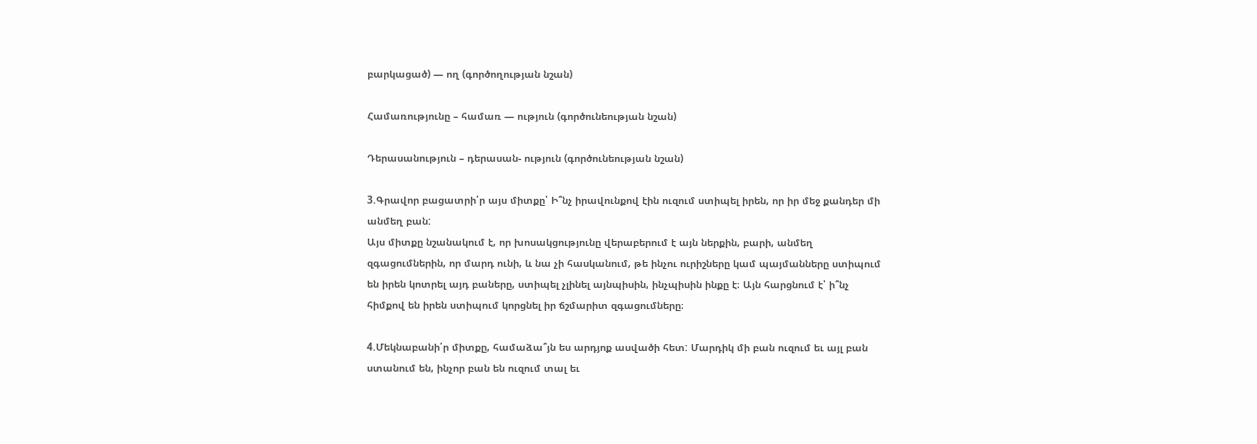բարկացած) — ող (գործողության նշան)

Համառությունը – համառ — ություն (գործունեության նշան)

Դերասանություն – դերասան- ություն (գործունեության նշան)

3.Գրավոր բացատրի՛ր այս միտքը՝ Ի՞նչ իրավունքով էին ուզում ստիպել իրեն, որ իր մեջ քանդեր մի անմեղ բան:
Այս միտքը նշանակում է, որ խոսակցությունը վերաբերում է այն ներքին, բարի, անմեղ զգացումներին, որ մարդ ունի, և նա չի հասկանում, թե ինչու ուրիշները կամ պայմանները ստիպում են իրեն կոտրել այդ բաները, ստիպել չլինել այնպիսին, ինչպիսին ինքը է։ Այն հարցնում է՝ ի՞նչ հիմքով են իրեն ստիպում կորցնել իր ճշմարիտ զգացումները։

4.Մեկնաբանի՛ր միտքը, համաձա՞յն ես արդյոք ասվածի հետ: Մարդիկ մի բան ուզում եւ այլ բան ստանում են, ինչոր բան են ուզում տալ եւ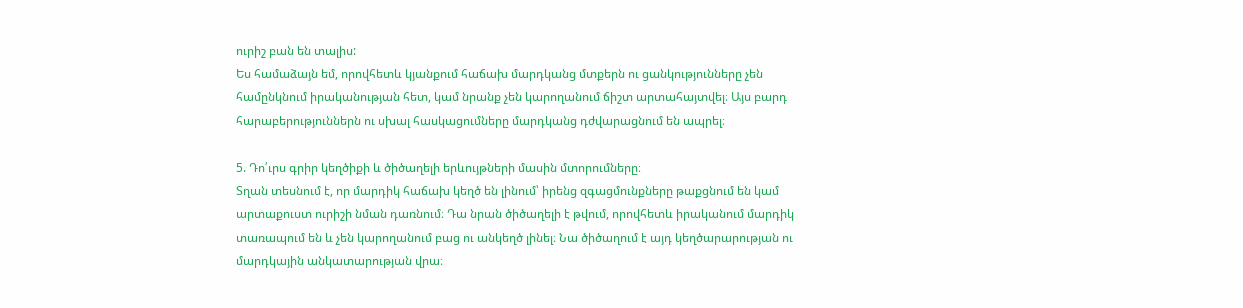ուրիշ բան են տալիս:
Ես համաձայն եմ, որովհետև կյանքում հաճախ մարդկանց մտքերն ու ցանկությունները չեն համընկնում իրականության հետ, կամ նրանք չեն կարողանում ճիշտ արտահայտվել։ Այս բարդ հարաբերություններն ու սխալ հասկացումները մարդկանց դժվարացնում են ապրել։

5. Դո՛ւրս գրիր կեղծիքի և ծիծաղելի երևույթների մասին մտորումները։
Տղան տեսնում է, որ մարդիկ հաճախ կեղծ են լինում՝ իրենց զգացմունքները թաքցնում են կամ արտաքուստ ուրիշի նման դառնում։ Դա նրան ծիծաղելի է թվում, որովհետև իրականում մարդիկ տառապում են և չեն կարողանում բաց ու անկեղծ լինել։ Նա ծիծաղում է այդ կեղծարարության ու մարդկային անկատարության վրա։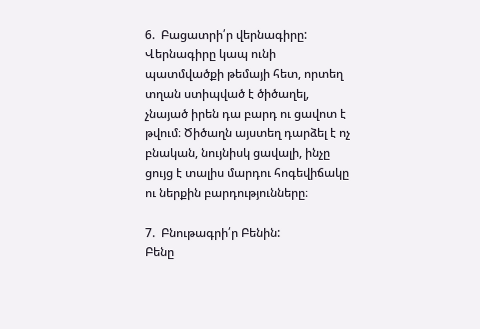6.  Բացատրի՛ր վերնագիրը:
Վերնագիրը կապ ունի պատմվածքի թեմայի հետ, որտեղ տղան ստիպված է ծիծաղել, չնայած իրեն դա բարդ ու ցավոտ է թվում։ Ծիծաղն այստեղ դարձել է ոչ բնական, նույնիսկ ցավալի, ինչը ցույց է տալիս մարդու հոգեվիճակը ու ներքին բարդությունները։

7.  Բնութագրի՛ր Բենին:
Բենը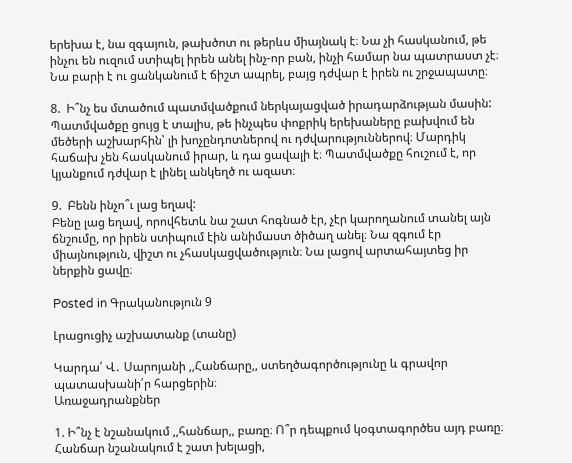երեխա է, նա զգայուն, թախծոտ ու թերևս միայնակ է։ Նա չի հասկանում, թե ինչու են ուզում ստիպել իրեն անել ինչ-որ բան, ինչի համար նա պատրաստ չէ։ Նա բարի է ու ցանկանում է ճիշտ ապրել, բայց դժվար է իրեն ու շրջապատը։

8.  Ի՞նչ ես մտածում պատմվածքում ներկայացված իրադարձության մասին:
Պատմվածքը ցույց է տալիս, թե ինչպես փոքրիկ երեխաները բախվում են մեծերի աշխարհին՝ լի խոչընդոտներով ու դժվարություններով։ Մարդիկ հաճախ չեն հասկանում իրար, և դա ցավալի է։ Պատմվածքը հուշում է, որ կյանքում դժվար է լինել անկեղծ ու ազատ։

9.  Բենն ինչո՞ւ լաց եղավ:
Բենը լաց եղավ, որովհետև նա շատ հոգնած էր, չէր կարողանում տանել այն ճնշումը, որ իրեն ստիպում էին անիմաստ ծիծաղ անել։ Նա զգում էր միայնություն, վիշտ ու չհասկացվածություն։ Նա լացով արտահայտեց իր ներքին ցավը։

Posted in Գրականություն 9

Լրացուցիչ աշխատանք (տանը)

Կարդա՛ Վ․ Սարոյանի ,,Հանճարը,, ստեղծագործությունը և գրավոր պատասխանի՛ր հարցերին։
Առաջադրանքներ

1. Ի՞նչ է նշանակում ,,հանճար,, բառը։ Ո՞ր դեպքում կօգտագործես այդ բառը։
Հանճար նշանակում է շատ խելացի,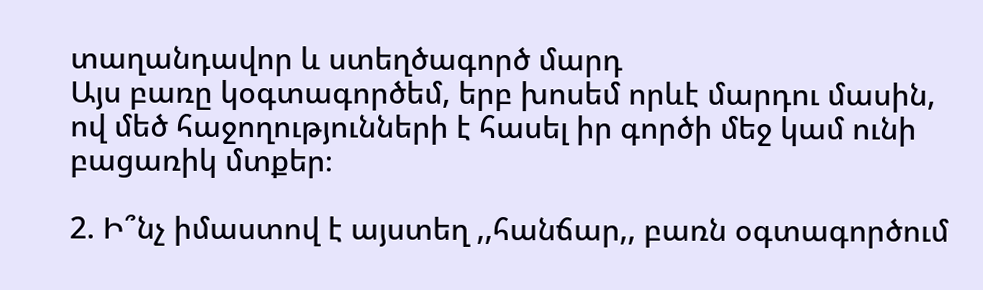տաղանդավոր և ստեղծագործ մարդ
Այս բառը կօգտագործեմ, երբ խոսեմ որևէ մարդու մասին, ով մեծ հաջողությունների է հասել իր գործի մեջ կամ ունի բացառիկ մտքեր։

2. Ի՞նչ իմաստով է այստեղ ,,հանճար,, բառն օգտագործում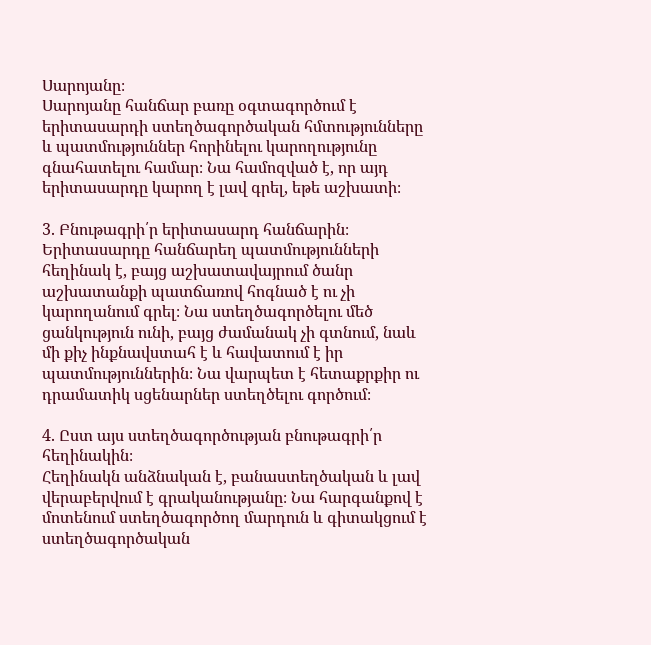Սարոյանը։
Սարոյանը հանճար բառը օգտագործում է երիտասարդի ստեղծագործական հմտությունները և պատմություններ հորինելու կարողությունը գնահատելու համար։ Նա համոզված է, որ այդ երիտասարդը կարող է լավ գրել, եթե աշխատի։

3. Բնութագրի՛ր երիտասարդ հանճարին։
Երիտասարդը հանճարեղ պատմությունների հեղինակ է, բայց աշխատավայրում ծանր աշխատանքի պատճառով հոգնած է ու չի կարողանում գրել։ Նա ստեղծագործելու մեծ ցանկություն ունի, բայց ժամանակ չի գտնում, նաև մի քիչ ինքնավստահ է և հավատում է իր պատմություններին։ Նա վարպետ է հետաքրքիր ու դրամատիկ սցենարներ ստեղծելու գործում։

4. Ըստ այս ստեղծագործության բնութագրի՛ր հեղինակին։
Հեղինակն անձնական է, բանաստեղծական և լավ վերաբերվում է գրականությանը։ Նա հարգանքով է մոտենում ստեղծագործող մարդուն և գիտակցում է ստեղծագործական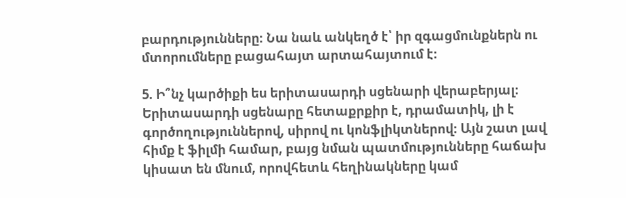բարդությունները։ Նա նաև անկեղծ է՝ իր զգացմունքներն ու մտորումները բացահայտ արտահայտում է։

5. Ի՞նչ կարծիքի ես երիտասարդի սցենարի վերաբերյալ։
Երիտասարդի սցենարը հետաքրքիր է, դրամատիկ, լի է գործողություններով, սիրով ու կոնֆլիկտներով։ Այն շատ լավ հիմք է ֆիլմի համար, բայց նման պատմությունները հաճախ կիսատ են մնում, որովհետև հեղինակները կամ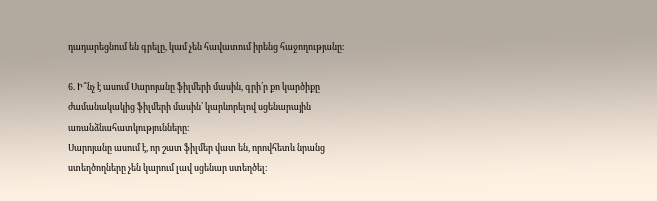դադարեցնում են գրելը, կամ չեն հավատում իրենց հաջողությանը։

6. Ի՞նչ է ասում Սարոյանը ֆիլմերի մասին, գրի՛ր քո կարծիքը ժամանակակից ֆիլմերի մասին՝ կարևորելով սցենարային առանձնահատկությունները։
Սարոյանը ասում է, որ շատ ֆիլմեր վատ են, որովհետև նրանց ստեղծողները չեն կարում լավ սցենար ստեղծել։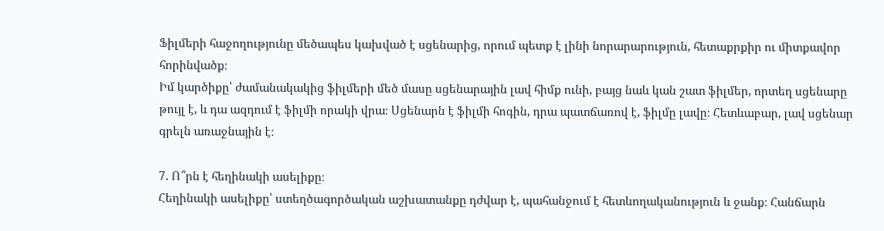Ֆիլմերի հաջողությունը մեծապես կախված է սցենարից, որում պետք է լինի նորարարություն, հետաքրքիր ու միտքավոր հորինվածք։
Իմ կարծիքը՝ ժամանակակից ֆիլմերի մեծ մասը սցենարային լավ հիմք ունի, բայց նաև կան շատ ֆիլմեր, որտեղ սցենարը թույլ է, և դա ազդում է ֆիլմի որակի վրա։ Սցենարն է ֆիլմի հոգին, դրա պատճառով է, ֆիլմը լավը։ Հետևաբար, լավ սցենար գրելն առաջնային է։

7. Ո՞րն է հեղինակի ասելիքը։
Հեղինակի ասելիքը՝ ստեղծագործական աշխատանքը դժվար է, պահանջում է հետևողականություն և ջանք։ Հանճարն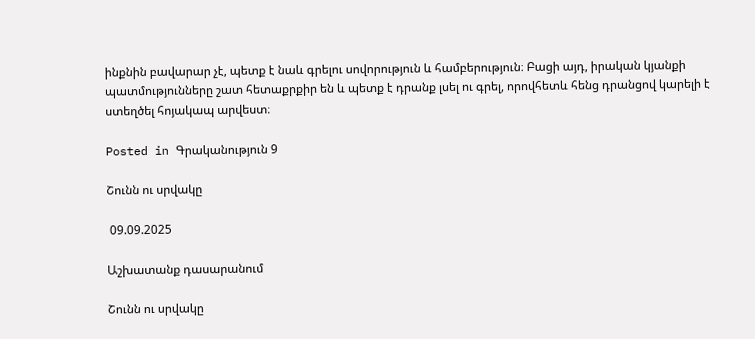ինքնին բավարար չէ, պետք է նաև գրելու սովորություն և համբերություն։ Բացի այդ, իրական կյանքի պատմությունները շատ հետաքրքիր են և պետք է դրանք լսել ու գրել, որովհետև հենց դրանցով կարելի է ստեղծել հոյակապ արվեստ։

Posted in Գրականություն 9

Շունն ու սրվակը

 09.09.2025

Աշխատանք դասարանում

Շունն ու սրվակը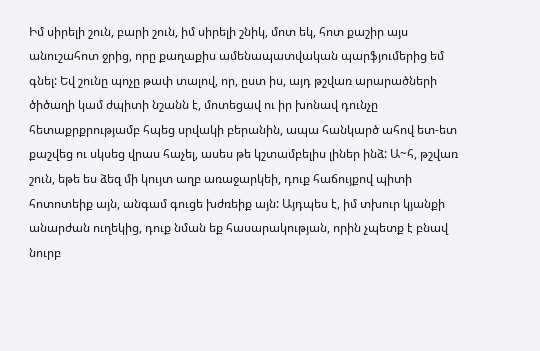Իմ սիրելի շուն, բարի շուն, իմ սիրելի շնիկ, մոտ եկ, հոտ քաշիր այս անուշահոտ ջրից, որը քաղաքիս ամենապատվական պարֆյումերից եմ գնել: Եվ շունը պոչը թափ տալով, որ, ըստ իս, այդ թշվառ արարածների ծիծաղի կամ ժպիտի նշանն է, մոտեցավ ու իր խոնավ դունչը հետաքրքրությամբ հպեց սրվակի բերանին, ապա հանկարծ ահով ետ-ետ քաշվեց ու սկսեց վրաս հաչել, ասես թե կշտամբելիս լիներ ինձ: Ա~հ, թշվառ շուն, եթե ես ձեզ մի կույտ աղբ առաջարկեի, դուք հաճույքով պիտի հոտոտեիք այն, անգամ գուցե խժռեիք այն: Այդպես է, իմ տխուր կյանքի անարժան ուղեկից, դուք նման եք հասարակության, որին չպետք է բնավ նուրբ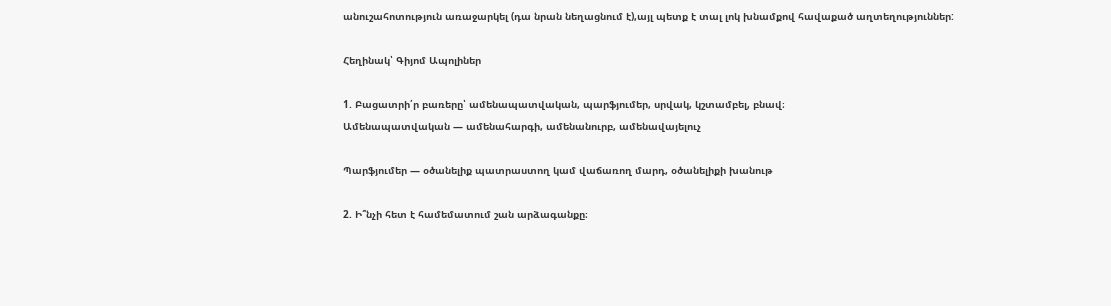անուշահոտություն առաջարկել (դա նրան նեղացնում է),այլ պետք է տալ լոկ խնամքով հավաքած աղտեղություններ:

Հեղինակ՝ Գիյոմ Ապոլիներ

1. Բացատրի՛ր բառերը՝ ամենապատվական, պարֆյումեր, սրվակ, կշտամբել, բնավ։
Ամենապատվական — ամենահարգի, ամենանուրբ, ամենավայելուչ

Պարֆյումեր — օծանելիք պատրաստող կամ վաճառող մարդ, օծանելիքի խանութ

2. Ի՞նչի հետ է համեմատում շան արձագանքը։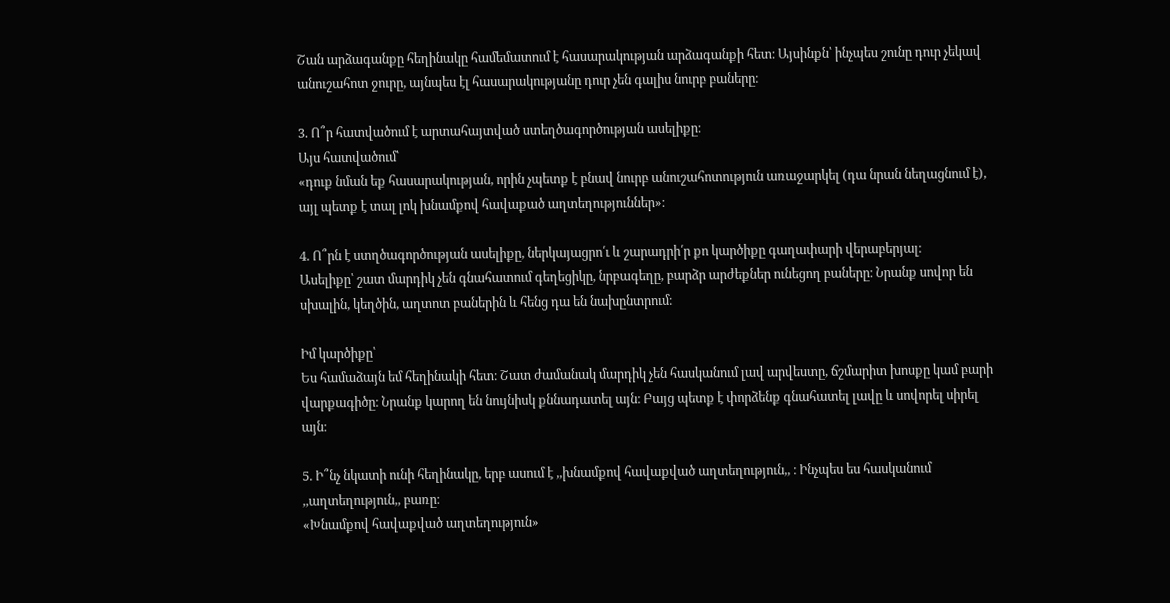Շան արձագանքը հեղինակը համեմատում է հասարակության արձագանքի հետ։ Այսինքն՝ ինչպես շունը դուր չեկավ անուշահոտ ջուրը, այնպես էլ հասարակությանը դուր չեն գալիս նուրբ բաները։

3. Ո՞ր հատվածում է արտահայտված ստեղծագործության ասելիքը։
Այս հատվածում՝
«դուք նման եք հասարակության, որին չպետք է բնավ նուրբ անուշահոտություն առաջարկել (դա նրան նեղացնում է), այլ պետք է տալ լոկ խնամքով հավաքած աղտեղություններ»։

4. Ո՞րն է ստղծագործության ասելիքը, ներկայացրո՛ւ և շարադրի՛ր քո կարծիքը գաղափարի վերաբերյալ։
Ասելիքը՝ շատ մարդիկ չեն գնահատում գեղեցիկը, նրբագեղը, բարձր արժեքներ ունեցող բաները։ Նրանք սովոր են սխալին, կեղծին, աղտոտ բաներին և հենց դա են նախընտրում։

Իմ կարծիքը՝
Ես համաձայն եմ հեղինակի հետ։ Շատ ժամանակ մարդիկ չեն հասկանում լավ արվեստը, ճշմարիտ խոսքը կամ բարի վարքագիծը։ Նրանք կարող են նույնիսկ քննադատել այն։ Բայց պետք է փորձենք գնահատել լավը և սովորել սիրել այն։

5. Ի՞նչ նկատի ունի հեղինակը, երբ ասում է ,,խնամքով հավաքված աղտեղություն,, ։ Ինչպես ես հասկանում ,,աղտեղություն,, բառը։
«Խնամքով հավաքված աղտեղություն»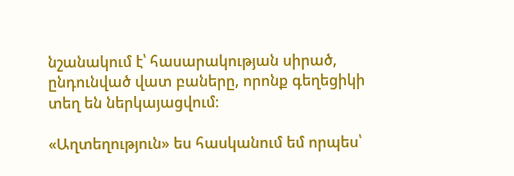նշանակում է՝ հասարակության սիրած, ընդունված վատ բաները, որոնք գեղեցիկի տեղ են ներկայացվում։

«Աղտեղություն» ես հասկանում եմ որպես՝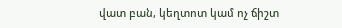վատ բան, կեղտոտ կամ ոչ ճիշտ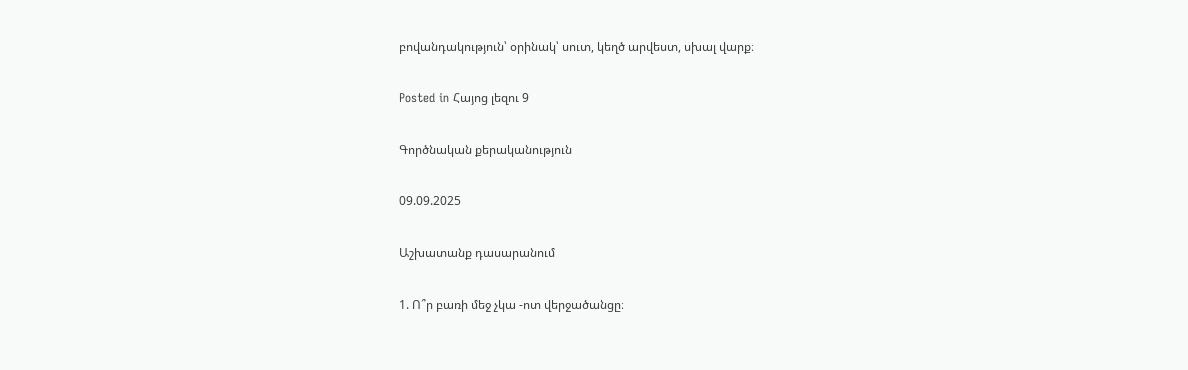բովանդակություն՝ օրինակ՝ սուտ, կեղծ արվեստ, սխալ վարք։

Posted in Հայոց լեզու 9

Գործնական քերականություն

09.09.2025

Աշխատանք դասարանում

1. Ո՞ր բառի մեջ չկա -ոտ վերջածանցը։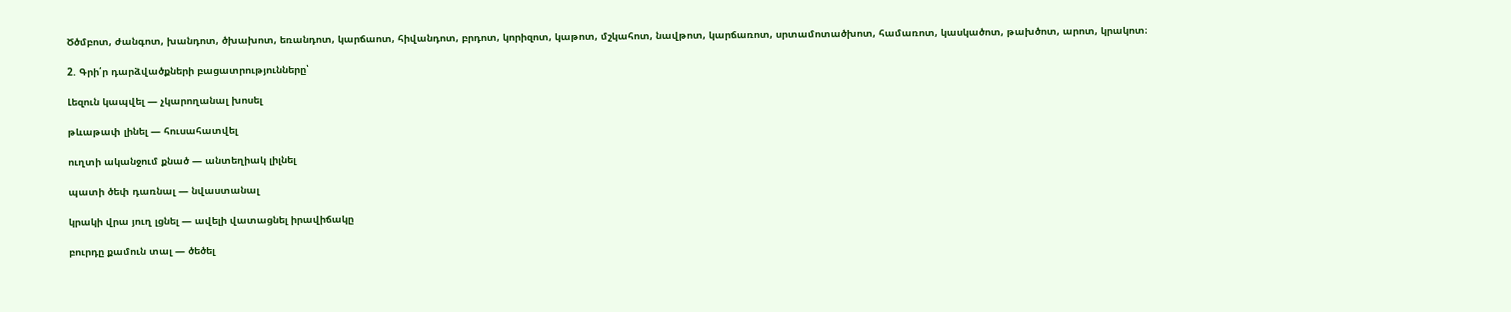Ծծմբոտ, ժանգոտ, խանդոտ, ծխախոտ, եռանդոտ, կարճաոտ, հիվանդոտ, բրդոտ, կորիզոտ, կաթոտ, մշկահոտ, նավթոտ, կարճառոտ, սրտամոտածխոտ, համառոտ, կասկածոտ, թախծոտ, արոտ, կրակոտ։

2. Գրի՛ր դարձվածքների բացատրությունները՝

Լեզուն կապվել — չկարողանալ խոսել

թևաթափ լինել — հուսահատվել

ուղտի ականջում քնած — անտեղիակ լիլնել

պատի ծեփ դառնալ — նվաստանալ

կրակի վրա յուղ լցնել — ավելի վատացնել իրավիճակը

բուրդը քամուն տալ — ծեծել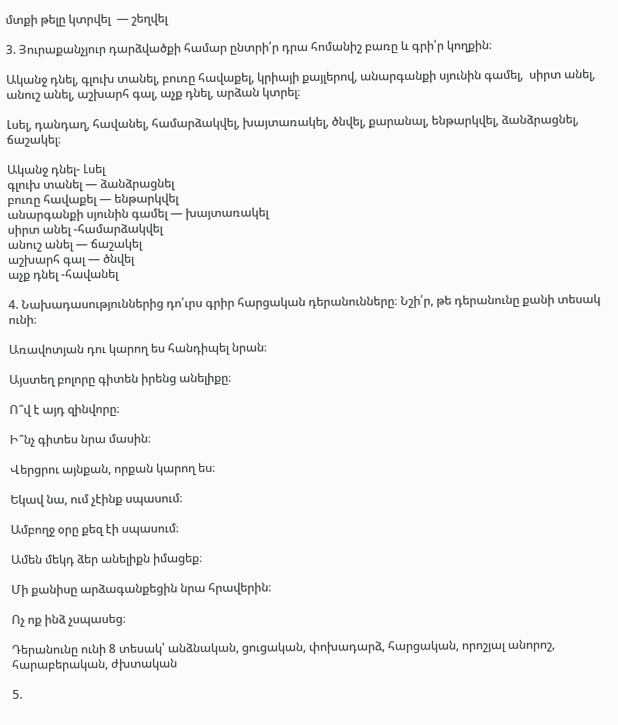մտքի թելը կտրվել  — շեղվել

3. Յուրաքանչյուր դարձվածքի համար ընտրի՛ր դրա հոմանիշ բառը և գրի՛ր կողքին։

Ականջ դնել, գլուխ տանել, բուռը հավաքել, կրիայի քայլերով, անարգանքի սյունին գամել,  սիրտ անել, անուշ անել, աշխարհ գալ, աչք դնել, արձան կտրել։

Լսել, դանդաղ, հավանել, համարձակվել, խայտառակել, ծնվել, քարանալ, ենթարկվել, ձանձրացնել, ճաշակել։

Ականջ դնել- Լսել
գլուխ տանել — ձանձրացնել
բուռը հավաքել — ենթարկվել
անարգանքի սյունին գամել — խայտառակել
սիրտ անել -համարձակվել
անուշ անել — ճաշակել
աշխարհ գալ — ծնվել
աչք դնել -հավանել

4. Նախադասություններից դո՛ւրս գրիր հարցական դերանունները։ Նշի՛ր, թե դերանունը քանի տեսակ ունի։

Առավոտյան դու կարող ես հանդիպել նրան։

Այստեղ բոլորը գիտեն իրենց անելիքը։

Ո՞վ է այդ զինվորը։

Ի՞նչ գիտես նրա մասին։

Վերցրու այնքան, որքան կարող ես։

Եկավ նա, ում չէինք սպասում։

Ամբողջ օրը քեզ էի սպասում։

Ամեն մեկդ ձեր անելիքն իմացեք։

Մի քանիսը արձագանքեցին նրա հրավերին։

Ոչ ոք ինձ չսպասեց։

Դերանունը ունի 8 տեսակ՝ անձնական, ցուցական, փոխադարձ, հարցական, որոշյալ անորոշ, հարաբերական, ժխտական

5.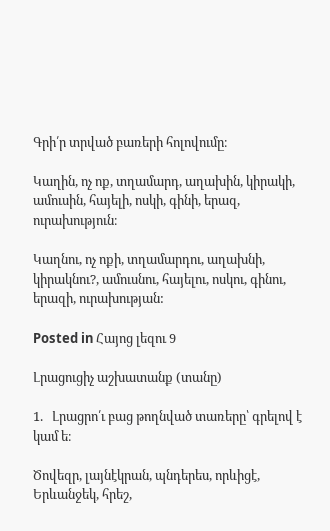Գրի՛ր տրված բառերի հոլովումը։

Կաղին, ոչ ոք, տղամարդ, աղախին, կիրակի, ամուսին, հայելի, ոսկի, գինի, երազ, ուրախություն։

Կաղնու, ոչ ոքի, տղամարդու, աղախնի, կիրակնու?, ամուսնու, հայելու, ոսկու, գինու, երազի, ուրախության:

Posted in Հայոց լեզու 9

Լրացուցիչ աշխատանք (տանը)

1.   Լրացրո՛ւ բաց թողնված տառերը՝ գրելով է կամ ե։

Ծովեզր, լայնէկրան, պնդերես, որևիցէ, Երևանջեկ, հրեշ,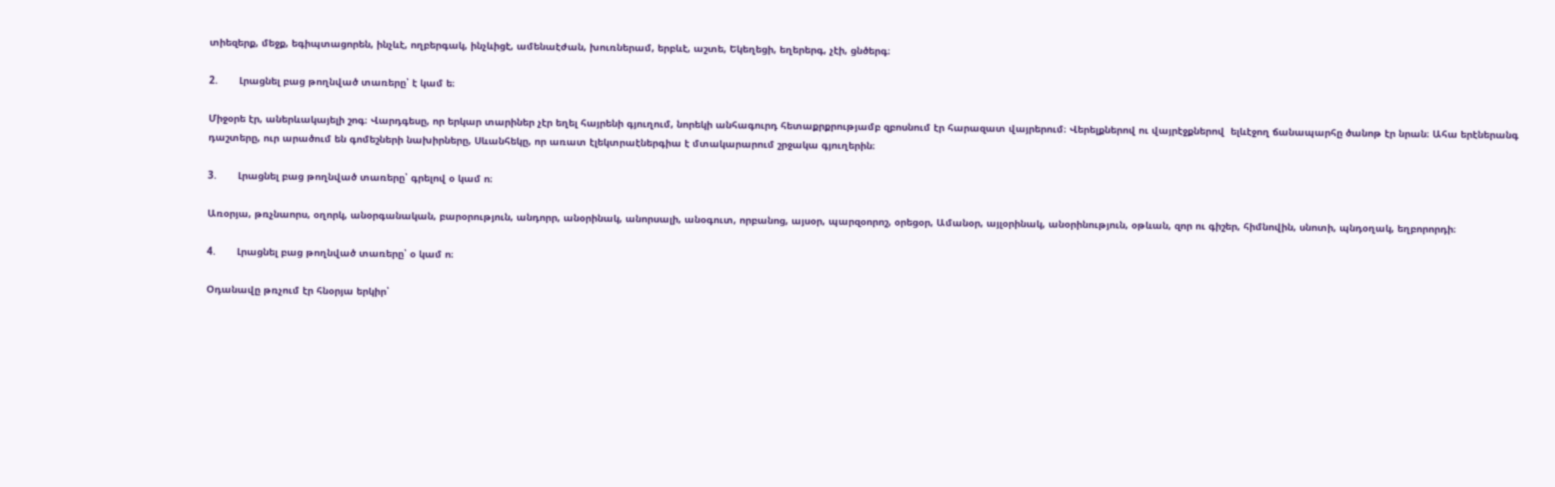տիեզերք, մեջք, եգիպտացորեն, ինչևէ, ողբերգակ, ինչևիցէ, ամենաէժան, խուռներամ, երբևէ, աշտե, Եկեղեցի, եղերերգ, չէի, ցնծերգ։

2.       Լրացնել բաց թողնված տառերը՝ է կամ ե։

Միջօրե էր, աներևակայելի շոգ։ Վարդգեսը, որ երկար տարիներ չէր եղել հայրենի գյուղում, նորեկի անհագուրդ հետաքրքրությամբ զբոսնում էր հարազատ վայրերում։ Վերելքներով ու վայրէջքներով  ելևէջող ճանապարհը ծանոթ էր նրան։ Ահա երէներանգ դաշտերը, ուր արածում են գոմեշների նախիրները, Սևանհեկը, որ առատ էլեկտրաէներգիա է մտակարարում շրջակա գյուղերին։

3.       Լրացնել բաց թողնված տառերը՝ գրելով օ կամ ո։

Առօրյա, թռչնաորս, օղորկ, անօրգանական, բարօրություն, անդորր, անօրինակ, անորսալի, անօգուտ, որբանոց, այսօր, պարզօորոշ, օրեցօր, Ամանօր, այլօրինակ, անօրինություն, օթևան, զոր ու գիշեր, հիմնովին, սնոտի, պնդօղակ, եղբորորդի։

4.       Լրացնել բաց թողնված տառերը՝ օ կամ ո։

Օդանավը թռչում էր հնօրյա երկիր՝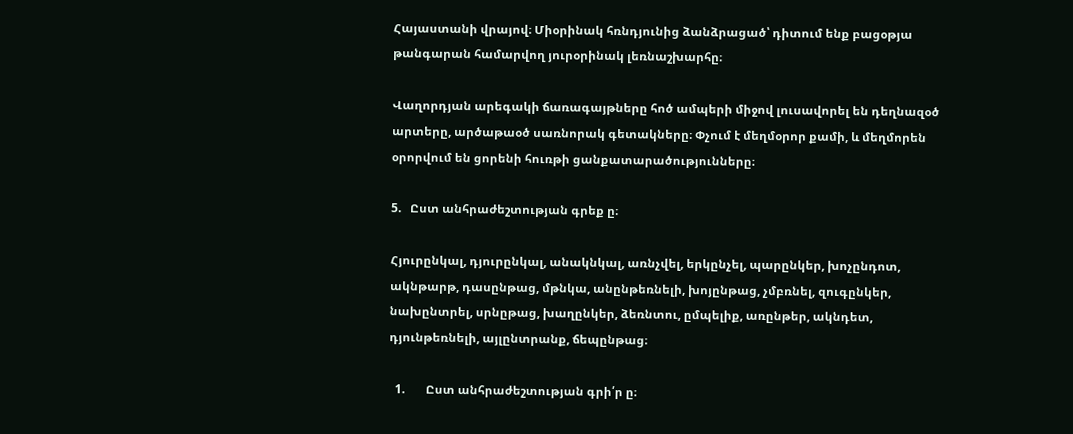Հայաստանի վրայով։ Միօրինակ հռնդյունից ձանձրացած՝ դիտում ենք բացօթյա թանգարան համարվող յուրօրինակ լեռնաշխարհը։

Վաղորդյան արեգակի ճառագայթները հոծ ամպերի միջով լուսավորել են դեղնազօծ արտերը, արծաթաօծ սառնորակ գետակները։ Փչում է մեղմօրոր քամի, և մեղմորեն օրորվում են ցորենի հուռթի ցանքատարածությունները։

5.   Ըստ անհրաժեշտության գրեք ը։

Հյուրընկալ, դյուրընկալ, անակնկալ, առնչվել, երկընչել, պարընկեր, խոչընդոտ, ակնթարթ, դասընթաց, մթնկա, անընթեռնելի, խոյընթաց, չմբռնել, զուգընկեր, նախընտրել, սրնըթաց, խաղընկեր, ձեռնտու, ըմպելիք, առընթեր, ակնդետ, դյունթեռնելի, այլընտրանք, ճեպընթաց։

  1.       Ըստ անհրաժեշտության գրի՛ր ը։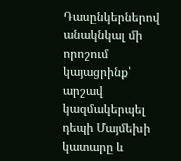Դասընկերներով անակնկալ մի որոշում կայացրինք՝ արշավ կազմակերպել դեպի Մայմեխի կատարը և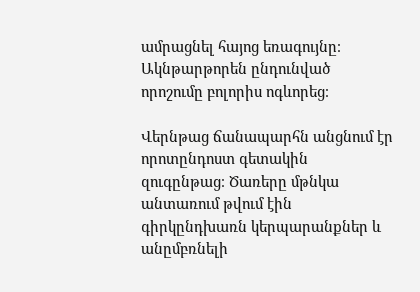ամրացնել հայոց եռագույնը։ Ակնթարթորեն ընդունված որոշումը բոլորիս ոգևորեց։

Վերնթաց ճանապարհն անցնում էր որոտընդոստ գետակին զուգընթաց։ Ծառերը մթնկա անտառում թվում էին գիրկընդխառն կերպարանքներ և անըմբռնելի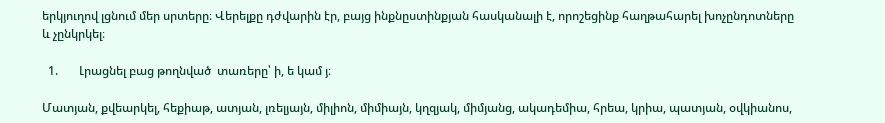երկյուղով լցնում մեր սրտերը։ Վերելքը դժվարին էր, բայց ինքնըստինքյան հասկանալի է, որոշեցինք հաղթահարել խոչընդոտները և չընկրկել։

  1.       Լրացնել բաց թողնված  տառերը՝ ի, ե կամ յ։

Մատյան, քվեարկել, հեքիաթ, ատյան, լռելյայն, միլիոն, միմիայն, կղզյակ, միմյանց, ակադեմիա, հրեա, կրիա, պատյան, օվկիանոս,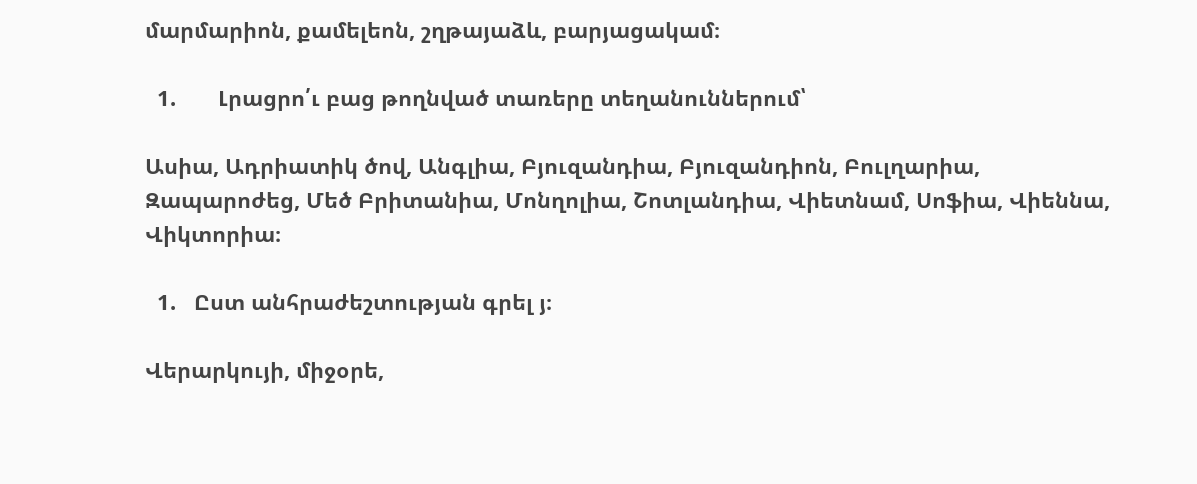մարմարիոն, քամելեոն, շղթայաձև, բարյացակամ։

  1.       Լրացրո՛ւ բաց թողնված տառերը տեղանուններում՝

Ասիա, Ադրիատիկ ծով, Անգլիա, Բյուզանդիա, Բյուզանդիոն, Բուլղարիա, Զապարոժեց, Մեծ Բրիտանիա, Մոնղոլիա, Շոտլանդիա, Վիետնամ, Սոֆիա, Վիեննա, Վիկտորիա։

  1.   Ըստ անհրաժեշտության գրել յ։

Վերարկույի, միջօրե,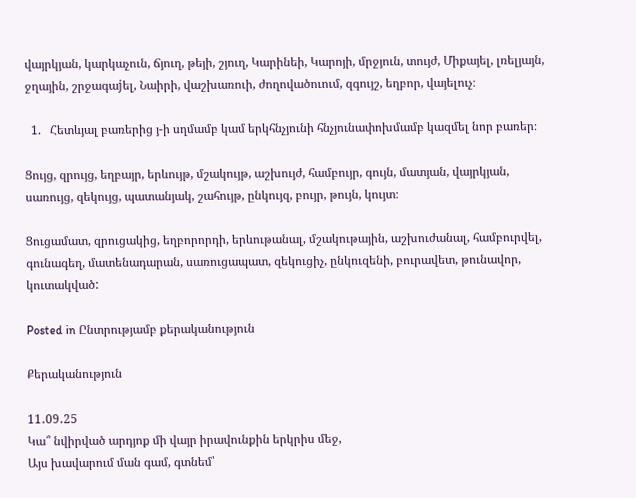վայրկյան, կարկաչուն, ճյուղ, թեյի, շյուղ, Կարինեի, Կարոյի, մրջյուն, տույժ, Միքայել, լռելյայն, ջղային, շրջագաjել, Նաիրի, վաշխառուի, ժողովածուում, զգույշ, եղբոր, վայելուչ։

  1.   Հետևյալ բառերից յ-ի սղմամբ կամ երկհնչյունի հնչյունափոխմամբ կազմել նոր բառեր։

Ցույց, զրույց, եղբայր, երևույթ, մշակույթ, աշխույժ, համբույր, գույն, մատյան, վայրկյան, սառույց, զեկույց, պատանյակ, շահույթ, ընկույզ, բույր, թույն, կույտ։

Ցուցամատ, զրուցակից, եղբորորդի, երևութանալ, մշակութային, աշխուժանալ, համբուրվել, գունագեղ, մատենադարան, սառուցապատ, զեկուցիչ, ընկուզենի, բուրավետ, թունավոր, կուտակված:

Posted in Ընտրությամբ քերականություն

Քերականություն

11․09․25
Կա՞ նվիրված արդյոք մի վայր իրավունքին երկրիս մեջ,
Այս խավարում ման գամ, գտնեմ՝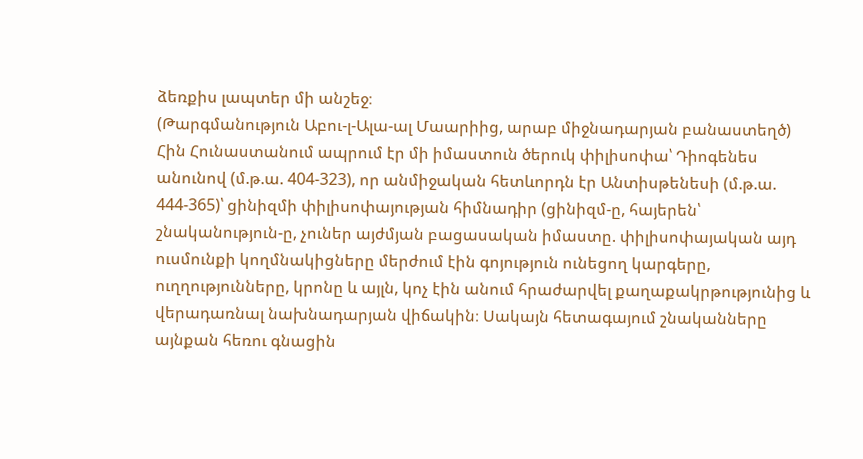ձեռքիս լապտեր մի անշեջ։
(Թարգմանություն Աբու-լ-Ալա-ալ Մաարիից, արաբ միջնադարյան բանաստեղծ)
Հին Հունաստանում ապրում էր մի իմաստուն ծերուկ փիլիսոփա՝ Դիոգենես անունով (մ.թ.ա. 404-323), որ անմիջական հետևորդն էր Անտիսթենեսի (մ.թ.ա. 444-365)՝ ցինիզմի փիլիսոփայության հիմնադիր (ցինիզմ-ը, հայերեն՝ շնականություն-ը, չուներ այժմյան բացասական իմաստը. փիլիսոփայական այդ ուսմունքի կողմնակիցները մերժում էին գոյություն ունեցող կարգերը, ուղղությունները, կրոնը և այլն, կոչ էին անում հրաժարվել քաղաքակրթությունից և վերադառնալ նախնադարյան վիճակին։ Սակայն հետագայում շնականները այնքան հեռու գնացին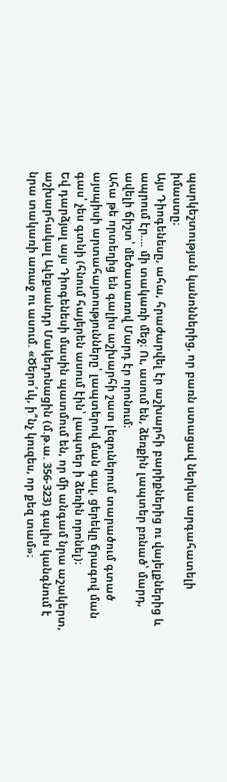պարկեշտության կանոններից, որ բառն ստացավ ներկա արգահատելի իմաստը։
Այս Դիոգենեսը, ահա, հրաժարվել էր աշխարհի բարիքներից ու վայելքներից և ապրում էր…. մի տակառի մեջ։ Ու, ասում են, ձեռքին լապտեր բռնած՝ մարդ, ավելի ճիշտ՝ մեծատառով Մարդ էր որոնում։
Ահա թե որտեղից են գալիս աշխարհի շատ լեզուներում տարածում գտած այսպիսի արտահայտությունները՝ լապտերով ման գալ, ցերեկը ճրագով ման գաս՝ չես գտնի (հնում հայերեն ասում էին՝ լապտեր ի ձեռին որոնել)։
Եվ դարձյալ այս Դիոգենեսի մասին պատմում են, որ մի անգամ նրա աշակերտ, աշխարհակալ Ալեքսանդր Մակեդոնացին (մ.թ.ա. 356-323) գալիս կանգնում է նրա տակառի առաջ ու ասում. «Ծերո՛ւկ, ի՞նչ կուզես, որ քեզ տամ»։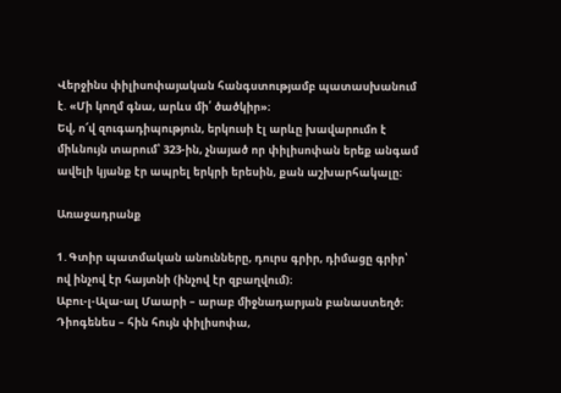Վերջինս փիլիսոփայական հանգստությամբ պատասխանում է. «Մի կողմ գնա, արևս մի՛ ծածկիր»։
Եվ, ո՜վ զուգադիպություն, երկուսի էլ արևը խավարումո է միևնույն տարում՝ 323-ին, չնայած որ փիլիսոփան երեք անգամ ավելի կյանք էր ապրել երկրի երեսին, քան աշխարհակալը։

Առաջադրանք

1․Գտիր պատմական անունները, դուրս գրիր, դիմացը գրիր՝ ով ինչով էր հայտնի (ինչով էր զբաղվում)։
Աբու-լ-Ալա-ալ Մաարի – արաբ միջնադարյան բանաստեղծ։
Դիոգենես – հին հույն փիլիսոփա,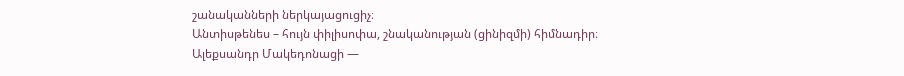շանականների ներկայացուցիչ։
Անտիսթենես – հույն փիլիսոփա, շնականության (ցինիզմի) հիմնադիր։
Ալեքսանդր Մակեդոնացի —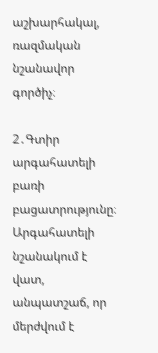աշխարհակալ, ռազմական նշանավոր գործիչ։

2․Գտիր արգահատելի բառի բացատրությունը։
Արգահատելի նշանակում է վատ, անպատշաճ, որ մերժվում է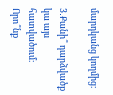մարդկանց կողմից։

3․Քանի՞ դարձվածք կա այս հատվածում։ Որո՞նք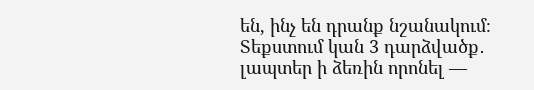են, ինչ են դրանք նշանակում։
Տեքստում կան 3 դարձվածք․
լապտեր ի ձեռին որոնել —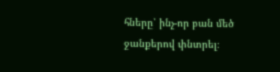հները՝ ինչ-որ բան մեծ ջանքերով փնտրել։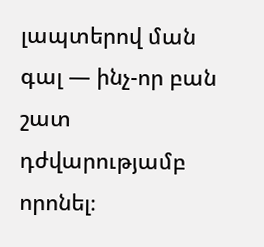լապտերով ման գալ — ինչ-որ բան շատ դժվարությամբ որոնել։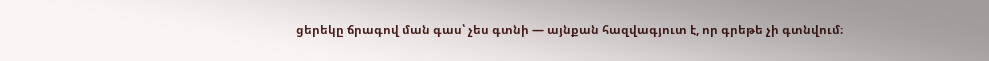ցերեկը ճրագով ման գաս՝ չես գտնի — այնքան հազվագյուտ է, որ գրեթե չի գտնվում։